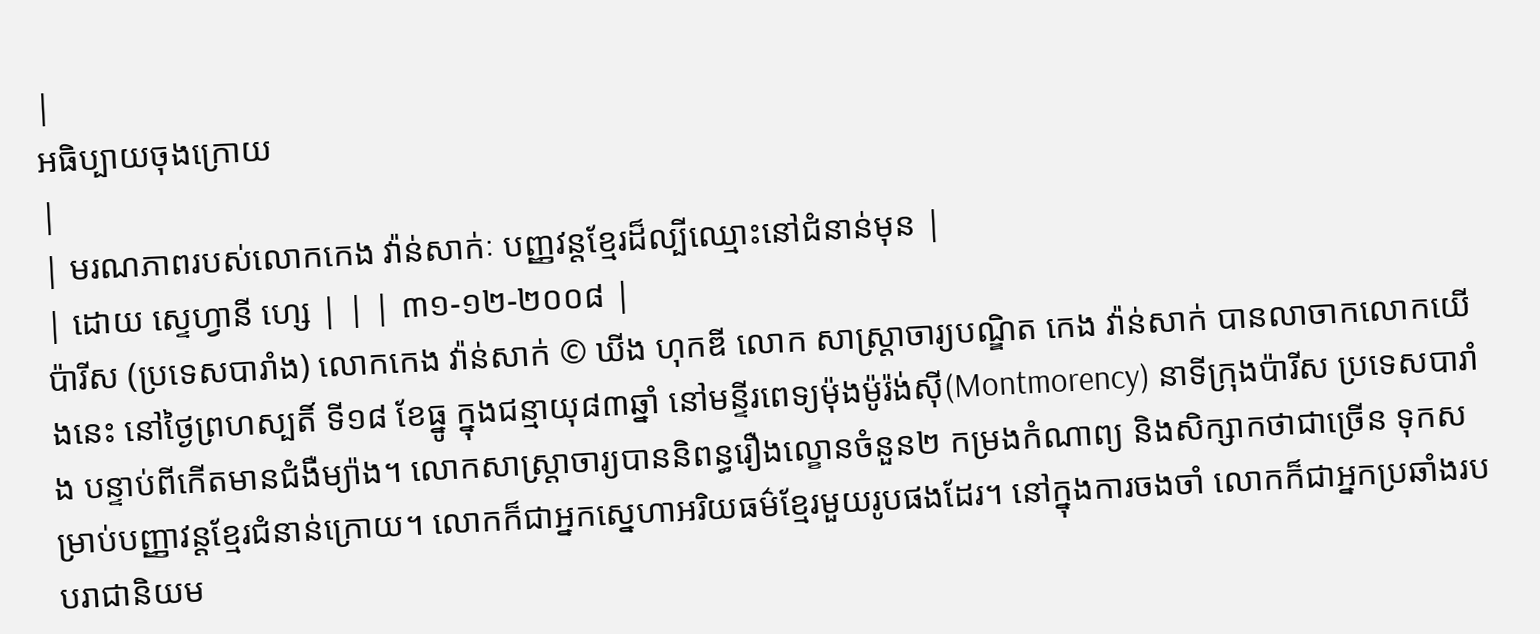|
អធិប្បាយចុងក្រោយ
|
| មរណភាពរបស់លោកកេង វ៉ាន់សាក់ៈ បញ្ញវន្តខ្មែរដ៏ល្បីឈ្មោះនៅជំនាន់មុន |
| ដោយ ស្ទេហ្វានី ហ្សេ | | | ៣១-១២-២០០៨ |
ប៉ារីស (ប្រទេសបារាំង) លោកកេង វ៉ាន់សាក់ © ឃីង ហុកឌី លោក សាស្រ្តាចារ្យបណ្ឌិត កេង វ៉ាន់សាក់ បានលាចាកលោកយើងនេះ នៅថ្ងៃព្រហស្បតិ៍ ទី១៨ ខែធ្នូ ក្នុងជន្មាយុ៨៣ឆ្នាំ នៅមន្ទីរពេទ្យម៉ុងម៉ូរ៉ង់ស៊ី(Montmorency) នាទីក្រុងប៉ារីស ប្រទេសបារាំង បន្ទាប់ពីកើតមានជំងឺម្យ៉ាង។ លោកសាស្រ្តាចារ្យបាននិពន្ធរឿងល្ខោនចំនួន២ កម្រងកំណាព្យ និងសិក្សាកថាជាច្រើន ទុកសម្រាប់បញ្ញាវន្តខ្មែរជំនាន់ក្រោយ។ លោកក៏ជាអ្នកសេ្នហាអរិយធម៌ខ្មែរមួយរូបផងដែរ។ នៅក្នុងការចងចាំ លោកក៏ជាអ្នកប្រឆាំងរបបរាជានិយម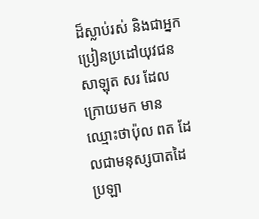ដ៏ស្លាប់រស់ និងជាអ្នកប្រៀនប្រដៅយុវជនសាឡុត សរ ដែលក្រោយមក មានឈ្មោះថាប៉ុល ពត ដែលជាមនុស្សបាតដៃប្រឡា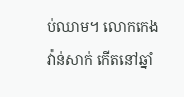ប់ឈាម។ លោកកេង វ៉ាន់សាក់ កើតនៅឆ្នាំ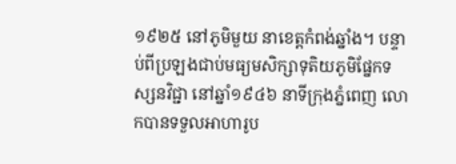១៩២៥ នៅភូមិមួយ នាខេត្តកំពង់ឆ្នាំង។ បន្ទាប់ពីប្រឡងជាប់មធ្យមសិក្សាទុតិយភូមិផ្នែកទស្សនវិជ្ជា នៅឆ្នាំ១៩៤៦ នាទីក្រុងភ្នំពេញ លោកបានទទួលអាហារូប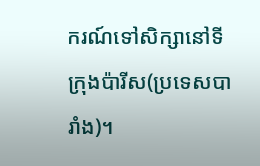ករណ៍ទៅសិក្សានៅទីក្រុងប៉ារីស(ប្រទេសបារាំង)។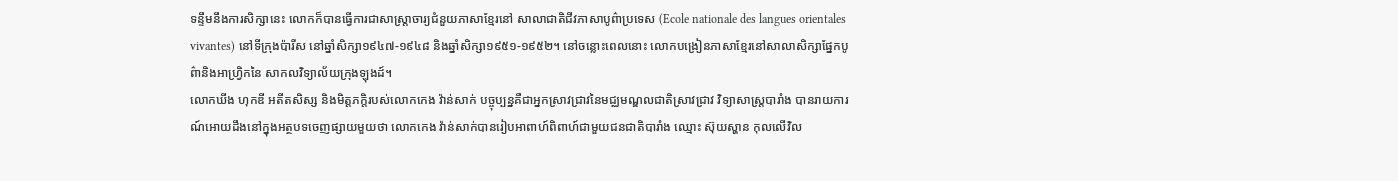ទន្ទឹមនឹងការសិក្សានេះ លោកក៏បានធ្វើការជាសាស្រ្តាចារ្យជំនួយភាសាខ្មែរនៅ សាលាជាតិជីវភាសាបូព៌ាប្រទេស (Ecole nationale des langues orientales vivantes) នៅទីក្រុងប៉ារីស នៅឆ្នាំសិក្សា១៩៤៧-១៩៤៨ និងឆ្នាំសិក្សា១៩៥១-១៩៥២។ នៅចន្លោះពេលនោះ លោកបង្រៀនភាសាខ្មែរនៅសាលាសិក្សាផ្នែកបូព៌ានិងអាហ្វ្រិកនៃ សាកលវិទ្យាល័យក្រុងឡុងដ៍។
លោកឃីង ហុកឌី អតីតសិស្ស និងមិត្តភក្តិរបស់លោកកេង វ៉ាន់សាក់ បច្ចុប្បន្នគឺជាអ្នកស្រាវជ្រាវនៃមជ្ឈមណ្ឌលជាតិស្រាវជ្រាវ វិទ្យាសាស្រ្តបារាំង បានរាយការណ៍អោយដឹងនៅក្នុងអត្ថបទចេញផ្សាយមួយថា លោកកេង វ៉ាន់សាក់បានរៀបអាពាហ៍ពិពាហ៍ជាមួយជនជាតិបារាំង ឈ្មោះ ស៊ុយស្ហាន កុលលើវិល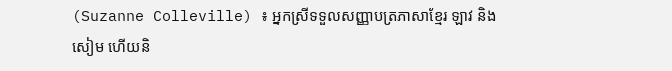(Suzanne Colleville) ៖ អ្នកស្រីទទួលសញ្ញាបត្រភាសាខ្មែរ ឡាវ និងសៀម ហើយនិ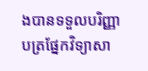ងបានទទួលបរិញ្ញាបត្រផ្នែកវិទ្យាសា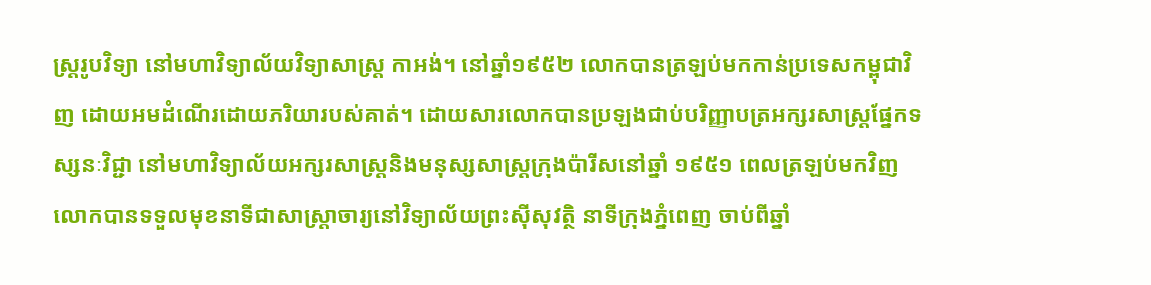ស្រ្តរូបវិទ្យា នៅមហាវិទ្យាល័យវិទ្យាសាស្រ្ត កាអង់។ នៅឆ្នាំ១៩៥២ លោកបានត្រឡប់មកកាន់ប្រទេសកម្ពុជាវិញ ដោយអមដំណើរដោយភរិយារបស់គាត់។ ដោយសារលោកបានប្រឡងជាប់បរិញ្ញាបត្រអក្សរសាស្រ្តផ្នែកទស្សនៈវិជ្ជា នៅមហាវិទ្យាល័យអក្សរសាស្រ្តនិងមនុស្សសាស្រ្តក្រុងប៉ារីសនៅឆ្នាំ ១៩៥១ ពេលត្រឡប់មកវិញ លោកបានទទួលមុខនាទីជាសាស្រ្តាចារ្យនៅវិទ្យាល័យព្រះស៊ីសុវត្ថិ នាទីក្រុងភ្នំពេញ ចាប់ពីឆ្នាំ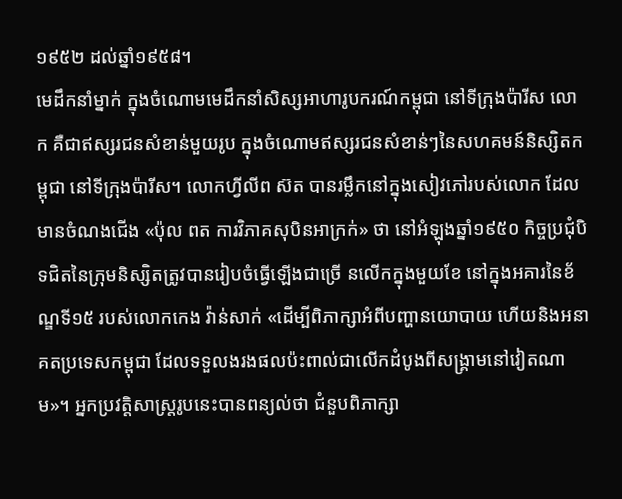១៩៥២ ដល់ឆ្នាំ១៩៥៨។
មេដឹកនាំម្នាក់ ក្នុងចំណោមមេដឹកនាំសិស្សអាហារូបករណ៍កម្ពុជា នៅទីក្រុងប៉ារីស លោក គឺជាឥស្សរជនសំខាន់មួយរូប ក្នុងចំណោមឥស្សរជនសំខាន់ៗនៃសហគមន៍និស្សិតកម្ពុជា នៅទីក្រុងប៉ារីស។ លោកហ្វីលីព ស៊ត បានរម្លឹកនៅក្នុងសៀវភៅរបស់លោក ដែលមានចំណងជើង «ប៉ុល ពត ការវិភាគសុបិនអាក្រក់» ថា នៅអំឡុងឆ្នាំ១៩៥០ កិច្ចប្រជុំបិទជិតនៃក្រុមនិស្សិតត្រូវបានរៀបចំធ្វើឡើងជាច្រើ នលើកក្នុងមួយខែ នៅក្នុងអគារនៃខ័ណ្ឌទី១៥ របស់លោកកេង វ៉ាន់សាក់ «ដើម្បីពិភាក្សាអំពីបញ្ហានយោបាយ ហើយនិងអនាគតប្រទេសកម្ពុជា ដែលទទួលងរងផលប៉ះពាល់ជាលើកដំបូងពីសង្គ្រាមនៅវៀតណាម»។ អ្នកប្រវត្តិសាស្រ្តរូបនេះបានពន្យល់ថា ជំនួបពិភាក្សា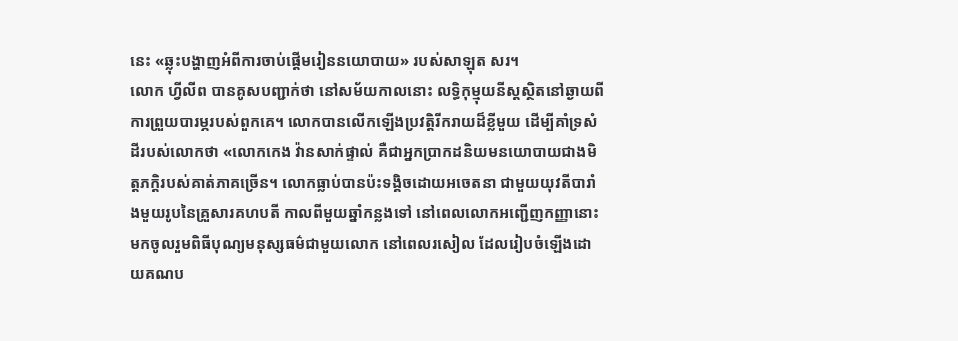នេះ «ឆ្លុះបង្ហាញអំពីការចាប់ផ្តើមរៀននយោបាយ» របស់សាឡុត សរ។
លោក ហ្វីលីព បានគូសបញ្ជាក់ថា នៅសម័យកាលនោះ លទ្ធិកុម្មុយនីស្តស្ថិតនៅឆ្ងាយពីការព្រួយបារម្ភរបស់ពួកគេ។ លោកបានលើកឡើងប្រវត្តិរីករាយដ៏ខ្លីមួយ ដើម្បីគាំទ្រសំដីរបស់លោកថា «លោកកេង វ៉ានសាក់ផ្ទាល់ គឺជាអ្នកប្រាកដនិយមនយោបាយជាងមិត្តភក្តិរបស់គាត់ភាគច្រើន។ លោកធ្លាប់បានប៉ះទង្គិចដោយអចេតនា ជាមួយយុវតីបារាំងមួយរូបនៃគ្រួសារគហបតី កាលពីមួយឆ្នាំកន្លងទៅ នៅពេលលោកអញ្ជើញកញ្ញានោះ មកចូលរួមពិធីបុណ្យមនុស្សធម៌ជាមួយលោក នៅពេលរសៀល ដែលរៀបចំឡើងដោយគណប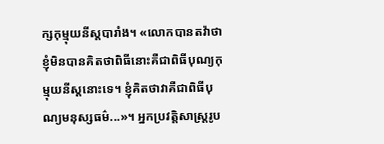ក្សកុម្មុយនីស្តបារាំង។ «លោកបានតវ៉ាថា ខ្ញុំមិនបានគិតថាពិធីនោះគឺជាពិធីបុណ្យកុម្មុយនីស្តនោះទេ។ ខ្ញុំគិតថាវាគឺជាពិធីបុណ្យមនុស្សធម៌...»។ អ្នកប្រវត្តិសាស្រ្តរូប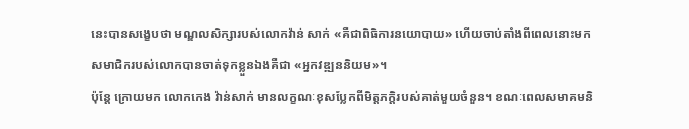នេះបានសង្ខេបថា មណ្ឌលសិក្សារបស់លោកវ៉ាន់ សាក់ «គឺជាពិធិការនយោបាយ» ហើយចាប់តាំងពីពេលនោះមកសមាជិករបស់លោកបានចាត់ទុកខ្លួនឯងគឺជា «អ្នកវឌ្ឍននិយម»។
ប៉ុន្តែ ក្រោយមក លោកកេង វ៉ាន់សាក់ មានលក្ខណៈខុសប្លែកពីមិត្តភក្តិរបស់គាត់មួយចំនួន។ ខណៈពេលសមាគមនិ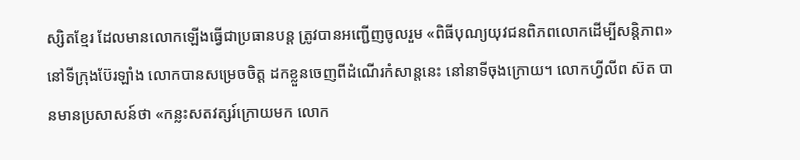ស្សិតខ្មែរ ដែលមានលោកឡើងធ្វើជាប្រធានបន្ត ត្រូវបានអញ្ជើញចូលរួម «ពិធីបុណ្យយុវជនពិភពលោកដើម្បីសន្តិភាព» នៅទីក្រុងប៊ែរឡាំង លោកបានសម្រេចចិត្ត ដកខ្លួនចេញពីដំណើរកំសាន្តនេះ នៅនាទីចុងក្រោយ។ លោកហ្វីលីព ស៊ត បានមានប្រសាសន៍ថា «កន្លះសតវត្សរ៍ក្រោយមក លោក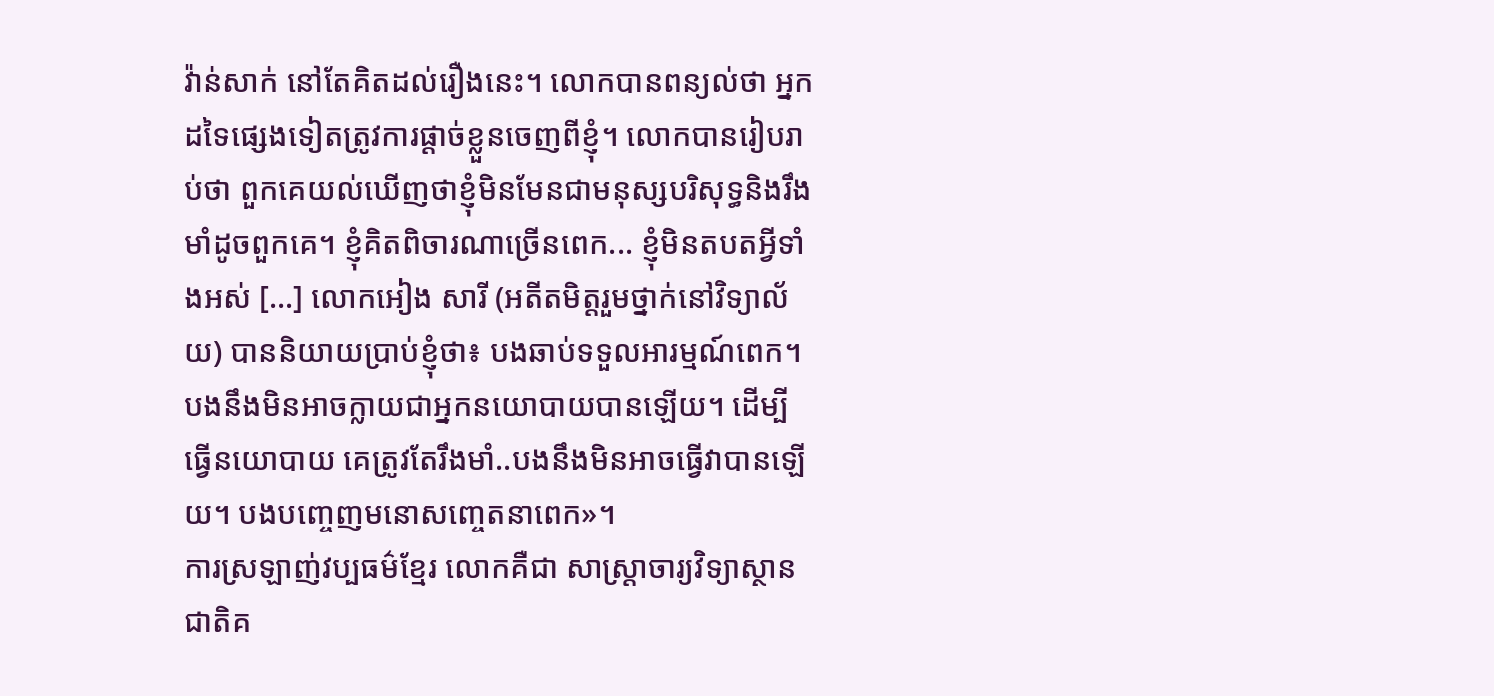វ៉ាន់សាក់ នៅតែគិតដល់រឿងនេះ។ លោកបានពន្យល់ថា អ្នកដទៃផ្សេងទៀតត្រូវការផ្តាច់ខ្លួនចេញពីខ្ញុំ។ លោកបានរៀបរាប់ថា ពួកគេយល់ឃើញថាខ្ញុំមិនមែនជាមនុស្សបរិសុទ្ធនិងរឹងមាំដូចពួកគេ។ ខ្ញុំគិតពិចារណាច្រើនពេក... ខ្ញុំមិនតបតអ្វីទាំងអស់ […] លោកអៀង សារី (អតីតមិត្តរួមថ្នាក់នៅវិទ្យាល័យ) បាននិយាយប្រាប់ខ្ញុំថា៖ បងឆាប់ទទួលអារម្មណ៍ពេក។ បងនឹងមិនអាចក្លាយជាអ្នកនយោបាយបានឡើយ។ ដើម្បីធ្វើនយោបាយ គេត្រូវតែរឹងមាំ..បងនឹងមិនអាចធ្វើវាបានឡើយ។ បងបញ្ចេញមនោសញ្ចេតនាពេក»។
ការស្រឡាញ់វប្បធម៌ខ្មែរ លោកគឺជា សាស្រ្តាចារ្យវិទ្យាស្ថានជាតិគ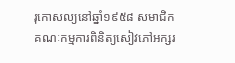រុកោសល្យនៅឆ្នាំ១៩៥៨ សមាជិកគណៈកម្មការពិនិត្យសៀវភៅអក្សរ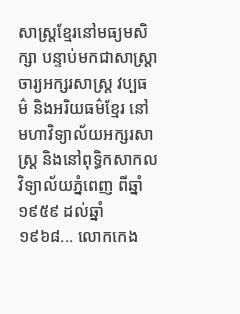សាស្រ្តខ្មែរនៅមធ្យមសិក្សា បន្ទាប់មកជាសាស្រ្តាចារ្យអក្សរសាស្រ្ត វប្បធម៌ និងអរិយធម៌ខ្មែរ នៅមហាវិទ្យាល័យអក្សរសាស្រ្ត និងនៅពុទ្ធិកសាកលវិទ្យាល័យភ្នំពេញ ពីឆ្នាំ១៩៥៩ ដល់ឆ្នាំ១៩៦៨... លោកកេង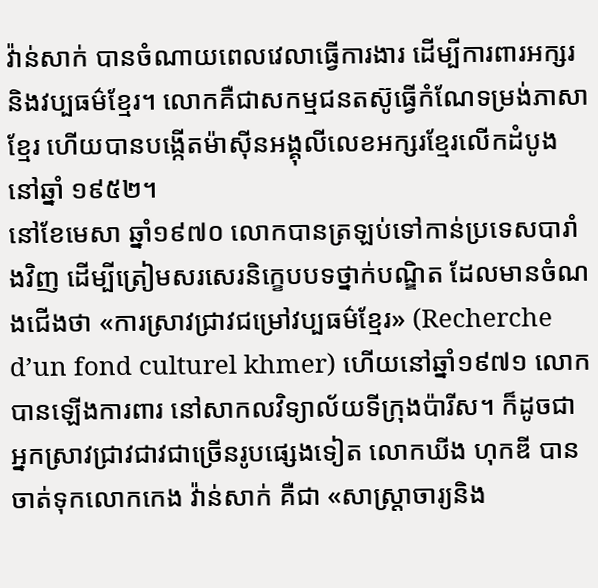វ៉ាន់សាក់ បានចំណាយពេលវេលាធ្វើការងារ ដើម្បីការពារអក្សរ និងវប្បធម៌ខ្មែរ។ លោកគឺជាសកម្មជនតស៊ូធ្វើកំណែទម្រង់ភាសាខ្មែរ ហើយបានបង្កើតម៉ាស៊ីនអង្គុលីលេខអក្សរខ្មែរលើកដំបូងនៅឆ្នាំ ១៩៥២។
នៅខែមេសា ឆ្នាំ១៩៧០ លោកបានត្រឡប់ទៅកាន់ប្រទេសបារាំងវិញ ដើម្បីត្រៀមសរសេរនិក្ខេបបទថ្នាក់បណ្ឌិត ដែលមានចំណងជើងថា «ការស្រាវជ្រាវជម្រៅវប្បធម៌ខ្មែរ» (Recherche d’un fond culturel khmer) ហើយនៅឆ្នាំ១៩៧១ លោកបានឡើងការពារ នៅសាកលវិទ្យាល័យទីក្រុងប៉ារីស។ ក៏ដូចជាអ្នកស្រាវជ្រាវជាវជាច្រើនរូបផ្សេងទៀត លោកឃីង ហុកឌី បានចាត់ទុកលោកកេង វ៉ាន់សាក់ គឺជា «សាស្រ្តាចារ្យនិង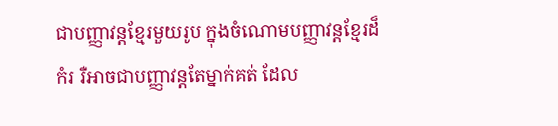ជាបញ្ញាវន្តខ្មែរមួយរូប ក្នុងចំណោមបញ្ញាវន្តខ្មែរដ៏កំរ រឺអាចជាបញ្ញាវន្តតែម្នាក់គត់ ដែល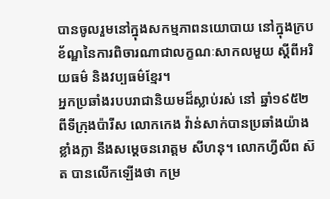បានចូលរួមនៅក្នុងសកម្មភាពនយោបាយ នៅក្នុងក្របខ័ណ្ឌនៃការពិចារណាជាលក្ខណៈសាកលមួយ ស្តីពីអរិយធម៌ និងវប្បធម៌ខ្មែរ។
អ្នកប្រឆាំងរបបរាជានិយមដ៏ស្លាប់រស់ នៅ ឆ្នាំ១៩៥២ ពីទីក្រុងប៉ារីស លោកកេង វ៉ាន់សាក់បានប្រឆាំងយ៉ាងខ្លាំងក្លា នឹងសម្តេចនរោត្តម សីហនុ។ លោកហ្វីលីព ស៊ត បានលើកឡើងថា កម្រ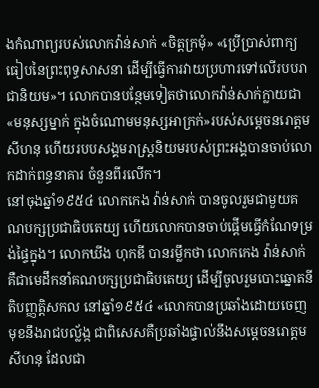ងកំណាព្យរបស់លោកវ៉ាន់សាក់ «ចិត្តក្រមុំ» «ប្រើប្រាស់ពាក្យធៀបនៃព្រះពុទ្ធសាសនា ដើម្បីធ្វើការវាយប្រហារទៅលើរបបរាជានិយម»។ លោកបានបន្ថែមទៀតថាលោកវ៉ាន់សាក់ក្លាយជា «មនុស្សម្នាក់ ក្នុងចំណោមមនុស្សអាក្រក់»របស់សម្តេចនរោត្តម សីហនុ ហើយរបបសង្គមរាស្រ្តនិយមរបស់ព្រះអង្គបានចាប់លោកដាក់ពន្ធនាគារ ចំនួនពីរលើក។
នៅចុងឆ្នាំ១៩៥៤ លោកកេង វ៉ាន់សាក់ បានចូលរួមជាមួយគណបក្សប្រជាធិបតេយ្យ ហើយលោកបានចាប់ផ្តើមធ្វើកំណែទម្រង់ផ្ទៃក្នុង។ លោកឃីង ហុកឌី បានរម្លឹកថា លោកកេង វ៉ាន់សាក់ គឺជាមេដឹកនាំគណបក្សប្រជាធិបតេយ្យ ដើម្បីចូលរួមបោះឆ្នោតនីតិបញ្ញត្តិសកល នៅឆ្នាំ១៩៥៤ «លោកបានប្រឆាំងដោយចេញមុខនឹងរាជបល្ល័ង្ក ជាពិសេសគឺប្រឆាំងផ្ទាល់នឹងសម្តេចនរោត្តម សីហនុ ដែលជា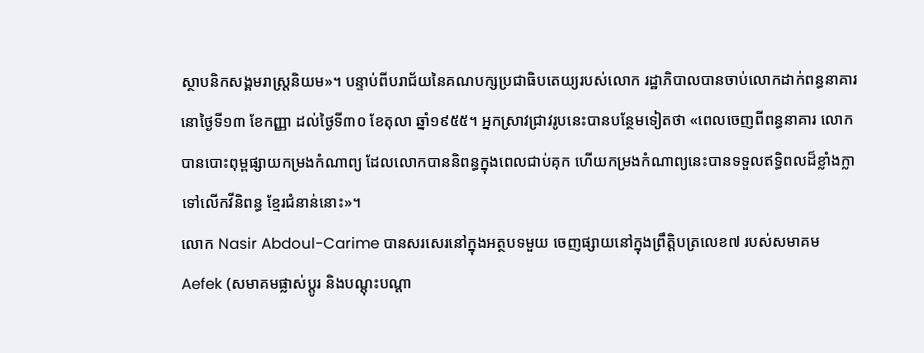ស្ថាបនិកសង្គមរាស្រ្តនិយម»។ បន្ទាប់ពីបរាជ័យនៃគណបក្សប្រជាធិបតេយ្យរបស់លោក រដ្ឋាភិបាលបានចាប់លោកដាក់ពន្ធនាគារ នោថ្ងៃទី១៣ ខែកញ្ញា ដល់ថ្ងៃទី៣០ ខែតុលា ឆ្នាំ១៩៥៥។ អ្នកស្រាវជ្រាវរូបនេះបានបន្ថែមទៀតថា «ពេលចេញពីពន្ធនាគារ លោកបានបោះពុម្ពផ្សាយកម្រងកំណាព្យ ដែលលោកបាននិពន្ធក្នុងពេលជាប់គុក ហើយកម្រងកំណាព្យនេះបានទទួលឥទ្ធិពលដ៏ខ្លាំងក្លាទៅលើកវីនិពន្ធ ខ្មែរជំនាន់នោះ»។
លោក Nasir Abdoul-Carime បានសរសេរនៅក្នុងអត្ថបទមួយ ចេញផ្សាយនៅក្នុងព្រឹត្តិបត្រលេខ៧ របស់សមាគម Aefek (សមាគមផ្លាស់ប្តូរ និងបណ្តុះបណ្តា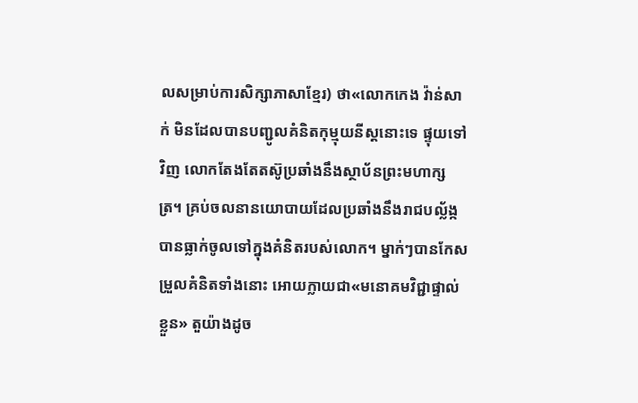លសម្រាប់ការសិក្សាភាសាខ្មែរ) ថា«លោកកេង វ៉ាន់សាក់ មិនដែលបានបញ្ជូលគំនិតកុម្មុយនីស្តនោះទេ ផ្ទុយទៅវិញ លោកតែងតែតស៊ូប្រឆាំងនឹងស្ថាប័នព្រះមហាក្សត្រ។ គ្រប់ចលនានយោបាយដែលប្រឆាំងនឹងរាជបល្ល័ង្ក បានធ្លាក់ចូលទៅក្នុងគំនិតរបស់លោក។ ម្នាក់ៗបានកែសម្រួលគំនិតទាំងនោះ អោយក្លាយជា«មនោគមវិជ្ជាផ្ទាល់ខ្លួន» តួយ៉ាងដូច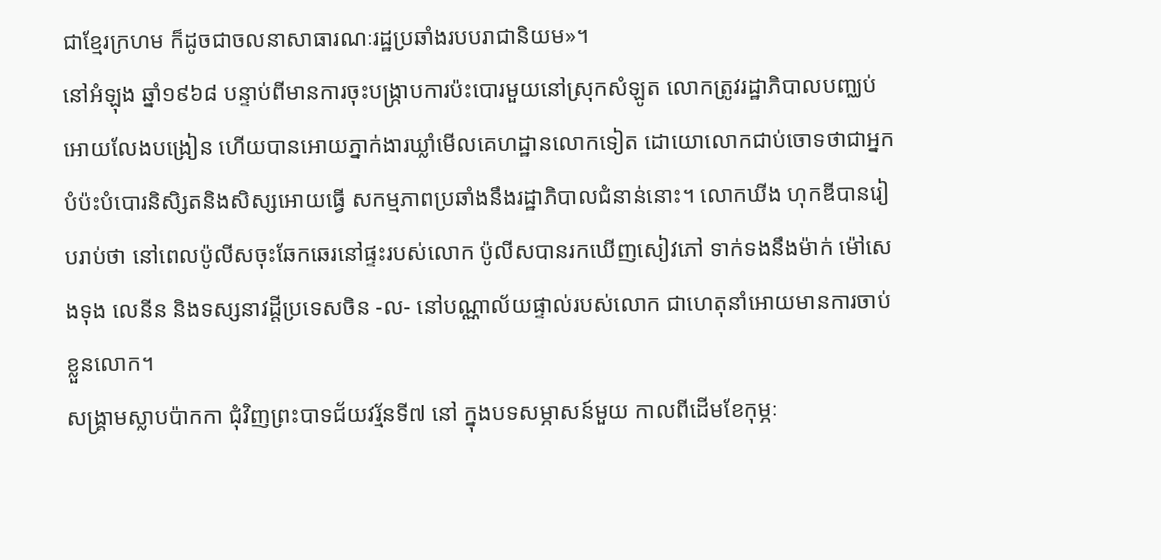ជាខ្មែរក្រហម ក៏ដូចជាចលនាសាធារណៈរដ្ឋប្រឆាំងរបបរាជានិយម»។
នៅអំឡុង ឆ្នាំ១៩៦៨ បន្ទាប់ពីមានការចុះបង្រ្កាបការប៉ះបោរមួយនៅស្រុកសំឡូត លោកត្រូវរដ្ឋាភិបាលបញ្ឈប់អោយលែងបង្រៀន ហើយបានអោយភ្នាក់ងារឃ្លាំមើលគេហដ្ឋានលោកទៀត ដោយោលោកជាប់ចោទថាជាអ្នកបំប៉ះបំបោរនិសិ្សតនិងសិស្សអោយធ្វើ សកម្មភាពប្រឆាំងនឹងរដ្ឋាភិបាលជំនាន់នោះ។ លោកឃីង ហុកឌីបានរៀបរាប់ថា នៅពេលប៉ូលីសចុះឆែកឆេរនៅផ្ទះរបស់លោក ប៉ូលីសបានរកឃើញសៀវភៅ ទាក់ទងនឹងម៉ាក់ ម៉ៅសេងទុង លេនីន និងទស្សនាវដ្តីប្រទេសចិន -ល- នៅបណ្ណាល័យផ្ទាល់របស់លោក ជាហេតុនាំអោយមានការចាប់ខ្លួនលោក។
សង្គ្រាមស្លាបប៉ាកកា ជុំវិញព្រះបាទជ័យវរ្ម័នទី៧ នៅ ក្នុងបទសម្ភាសន៍មួយ កាលពីដើមខែកុម្ភៈ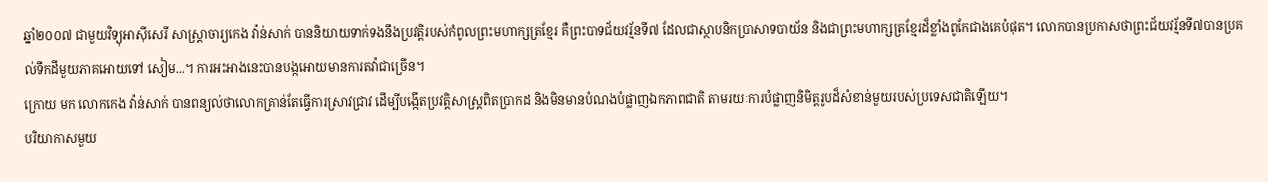ឆ្នាំ២០០៧ ជាមួយវិទ្យុអាស៊ីសេរី សាស្រ្តាចារ្យកេង វ៉ាន់សាក់ បាននិយាយទាក់ទងនឹងប្រវត្តិរបស់កំពូលព្រះមហាក្សត្រខ្មែរ គឺព្រះបាទជ័យវរ្ម័នទី៧ ដែលជាស្ថាបនិកប្រាសាទបាយ័ន និងជាព្រះមហាក្សត្រខ្មែរដ៏ខ្លាំងពូកែជាងគេបំផុត។ លោកបានប្រកាសថាព្រះជ័យវរ្ម័នទី៧បានប្រគល់ទឹកដីមួយភាគអោយទៅ សៀម...។ ការអះអាងនេះបានបង្កអោយមានការតវ៉ាជាច្រើន។
ក្រោយ មក លោកកេង វ៉ាន់សាក់ បានពន្យល់ថាលោកគ្រាន់តែធ្វើការស្រាវជ្រាវ ដើម្បីបង្កើតប្រវត្តិសាស្រ្តពិតប្រាកដ និងមិនមានបំណងបំផ្លាញឯកភាពជាតិ តាមរយៈការបំផ្លាញនិមិត្តរូបដ៏សំខាន់មួយរបស់ប្រទេសជាតិឡើយ។
បរិយាកាសមួយ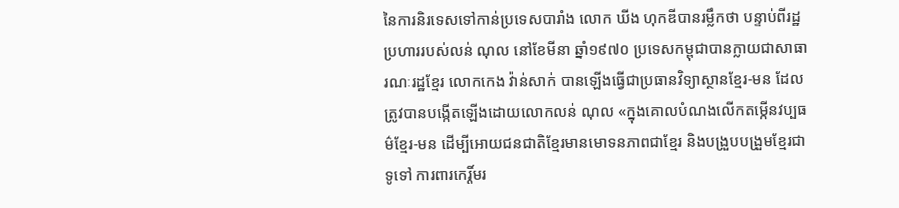នៃការនិរទេសទៅកាន់ប្រទេសបារាំង លោក ឃីង ហុកឌីបានរម្លឹកថា បន្ទាប់ពីរដ្ឋប្រហាររបស់លន់ ណុល នៅខែមីនា ឆ្នាំ១៩៧០ ប្រទេសកម្ពុជាបានក្លាយជាសាធារណៈរដ្ឋខ្មែរ លោកកេង វ៉ាន់សាក់ បានឡើងធ្វើជាប្រធានវិទ្យាស្ថានខ្មែរ-មន ដែលត្រូវបានបង្កើតឡើងដោយលោកលន់ ណុល «ក្នុងគោលបំណងលើកតម្កើនវប្បធម៌ខ្មែរ-មន ដើម្បីអោយជនជាតិខ្មែរមានមោទនភាពជាខ្មែរ និងបង្រួបបង្រួមខ្មែរជាទូទៅ ការពារកេរ្តិ៍មរ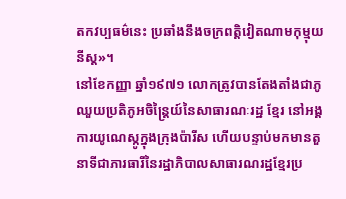តកវប្បធម៌នេះ ប្រឆាំងនឹងចក្រពត្តិវៀតណាមកុម្មុយនីស្ត»។
នៅខែកញ្ញា ឆ្នាំ១៩៧១ លោកត្រូវបានតែងតាំងជាភូឈួយប្រតិភូអចិន្រ្តៃយ៍នៃសាធារណៈរដ្ឋ ខ្មែរ នៅអង្គការយូណេស្កូក្នុងក្រុងប៉ារីស ហើយបន្ទាប់មកមានតួនាទីជាភារធារីនៃរដ្ឋាភិបាលសាធារណរដ្ឋខ្មែរប្រ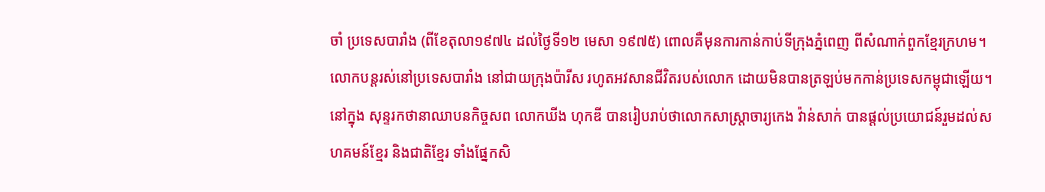ចាំ ប្រទេសបារាំង (ពីខែតុលា១៩៧៤ ដល់ថ្ងៃទី១២ មេសា ១៩៧៥) ពោលគឺមុនការកាន់កាប់ទីក្រុងភ្នំពេញ ពីសំណាក់ពួកខ្មែរក្រហម។
លោកបន្តរស់នៅប្រទេសបារាំង នៅជាយក្រុងប៉ារីស រហូតអវសានជីវិតរបស់លោក ដោយមិនបានត្រឡប់មកកាន់ប្រទេសកម្ពុជាឡើយ។
នៅក្នុង សុន្ទរកថានាឈាបនកិច្ចសព លោកឃីង ហុកឌី បានរៀបរាប់ថាលោកសាស្រ្តាចារ្យកេង វ៉ាន់សាក់ បានផ្តល់ប្រយោជន៍រួមដល់សហគមន៍ខ្មែរ និងជាតិខ្មែរ ទាំងផ្នែកសិ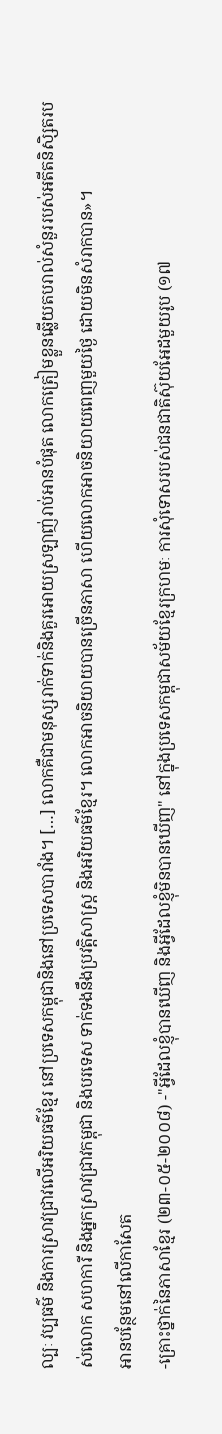ល្បៈ វប្បធម៌ និងការស្រាវជ្រាវលើអរិយធម៌ខ្មែរ នៅប្រទេសកម្ពុជានិងនៅប្រទេសបារាំង។ […] លោកគឺជាមនុស្សរាក់ទាក់និងគួរអោយស្រឡាញ់រាប់អានបំផុត លោកត្រៀមខ្លួនឆ្លើយតបរាល់សំនួររបស់អតីតនិសិ្សតរបស់លោក សហការី និងអ្នកស្រាវជ្រាវកម្ពុជា និងបរទេស ទាក់ទងនឹងប្រវត្តិសាស្រ្ត និងអរិយធម៌ខ្មែរ។ លោកអាចនិយាយបានច្រើនភាសា ហើយលោកអាចនិយាយពេញមួយថ្ងៃ ដោយមិនសំរាកបាន»។
អានបន្ថែមនៅលើកាសែត
-គ្រោះថ្នាក់នៃភាសាខ្មែរ (២៣-០៥-២០០៨) -"អ្វីដែលខ្ញុំបានឃើញ និងអ្វីដែលខ្ញុំមិនបានឃើញ" នៅក្នុងប្រទេសកម្ពុជាសម័យខ្មែរក្រហមៈ ការសុំទោសរបស់ជនជាតិស៊ុយអែដមួយរូប (១៧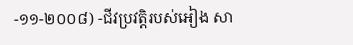-១១-២០០៨) -ជីវប្រវត្តិរបស់អៀង សា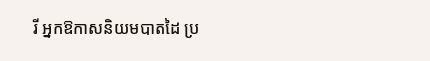រី អ្នកឱកាសនិយមបាតដៃ ប្រ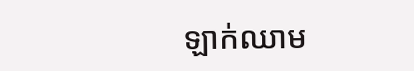ឡាក់ឈាម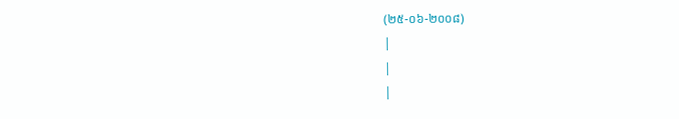(២៥-០៦-២០០៨)
|
|
|